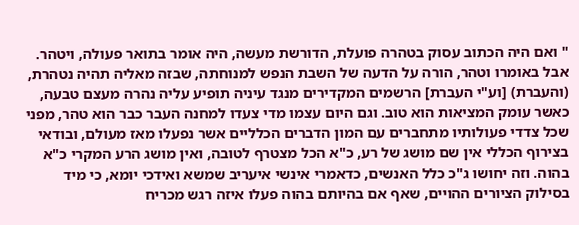" ואם היה הכתוב עסוק בטהרה פועלת, הדורשת מעשה, היה אומר בתואר פעולה, ויטהר. אבל באומרו וטהר, הורה על הדעה של השבת הנפש למנוחתה, שבזה מאליה תהיה נטהרת, (והעברת) [וע"י העברת] הרשמים המקדירים מנגד עיניה תופיע עליה נהרה מעצם טבעה, כאשר עומק המציאות הוא טוב. וגם היום עצמו מדי צעדו למחנה העבר כבר הוא טהר, מפני שכל צדדי פעולותיו מתחברים עם המון הדברים הכלליים אשר נפעלו מאז מעולם, ובודאי בצירוף הכללי אין שם מושג של רע, כ"א הכל מצטרף לטובה, ואין מושג הרע המקרי כ"א בהוה. וזה יחושו ג"כ כלל האנשים, כדאמרי אינשי איעריב שמשא ואידכי יומא, כי מיד בסילוק הציורים ההויים, שאף אם בהיותם בהוה פעלו איזה רגש מכריח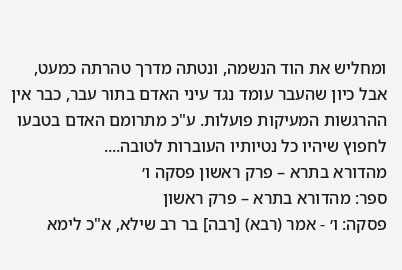ומחליש את הוד הנשמה, ונטתה מדרך טהרתה כמעט, אבל כיון שהעבר עומד נגד עיני האדם בתור עבר, כבר אין ההרגשות המעיקות פועלות. ע"כ מתרומם האדם בטבעו לחפוץ שיהיו כל נטיותיו העוברות לטובה....
מהדורא בתרא – פרק ראשון פסקה ו׳
ספר: מהדורא בתרא – פרק ראשון
פסקה: ו׳ - אמר (רבא) [רבה] בר רב שילא, א"כ לימא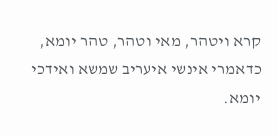קרא ויטהר, מאי וטהר, טהר יומא, כדאמרי אינשי איעריב שמשא ואידכי יומא.